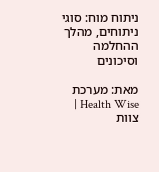ניתוח מוח: סוגי ניתוחים, מהלך ההחלמה וסיכונים

מאת: מערכת Health Wise | צוות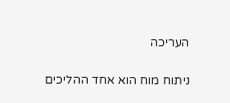העריכה

ניתוח מוח הוא אחד ההליכים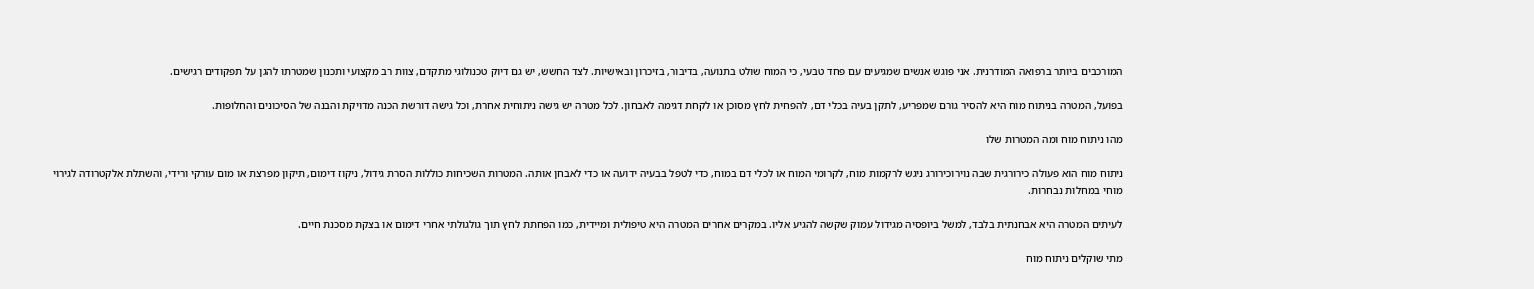המורכבים ביותר ברפואה המודרנית. אני פוגש אנשים שמגיעים עם פחד טבעי, כי המוח שולט בתנועה, בדיבור, בזיכרון ובאישיות. לצד החשש, יש גם דיוק טכנולוגי מתקדם, צוות רב מקצועי ותכנון שמטרתו להגן על תפקודים רגישים.

בפועל, המטרה בניתוח מוח היא להסיר גורם שמפריע, לתקן בעיה בכלי דם, להפחית לחץ מסוכן או לקחת דגימה לאבחון. לכל מטרה יש גישה ניתוחית אחרת, וכל גישה דורשת הכנה מדויקת והבנה של הסיכונים והחלופות.

מהו ניתוח מוח ומה המטרות שלו

ניתוח מוח הוא פעולה כירורגית שבה נוירוכירורג ניגש לרקמות מוח, לקרומי המוח או לכלי דם במוח, כדי לטפל בבעיה ידועה או כדי לאבחן אותה. המטרות השכיחות כוללות הסרת גידול, ניקוז דימום, תיקון מפרצת או מום עורקי ורידי, והשתלת אלקטרודה לגירוי מוחי במחלות נבחרות.

לעיתים המטרה היא אבחנתית בלבד, למשל ביופסיה מגידול עמוק שקשה להגיע אליו. במקרים אחרים המטרה היא טיפולית ומיידית, כמו הפחתת לחץ תוך גולגולתי אחרי דימום או בצקת מסכנת חיים.

מתי שוקלים ניתוח מוח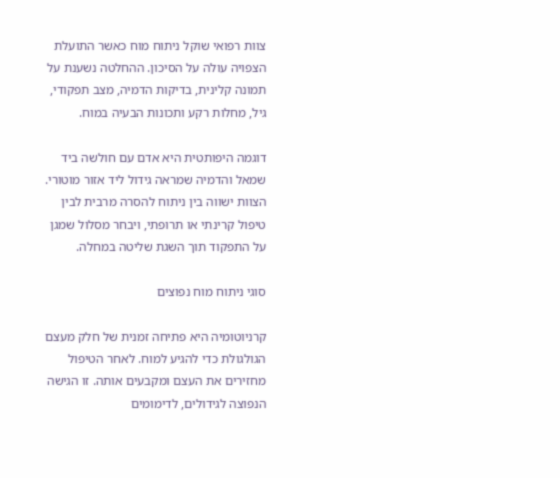צוות רפואי שוקל ניתוח מוח כאשר התועלת הצפויה עולה על הסיכון. ההחלטה נשענת על תמונה קלינית, בדיקות הדמיה, מצב תפקודי, גיל, מחלות רקע ותכונות הבעיה במוח.

דוגמה היפותטית היא אדם עם חולשה ביד שמאל והדמיה שמראה גידול ליד אזור מוטורי. הצוות ישווה בין ניתוח להסרה מרבית לבין טיפול קרינתי או תרופתי, ויבחר מסלול שמגן על התפקוד תוך השגת שליטה במחלה.

סוגי ניתוח מוח נפוצים

קרניוטומיה היא פתיחה זמנית של חלק מעצם הגולגולת כדי להגיע למוח. לאחר הטיפול מחזירים את העצם ומקבעים אותה. זו הגישה הנפוצה לגידולים, לדימומים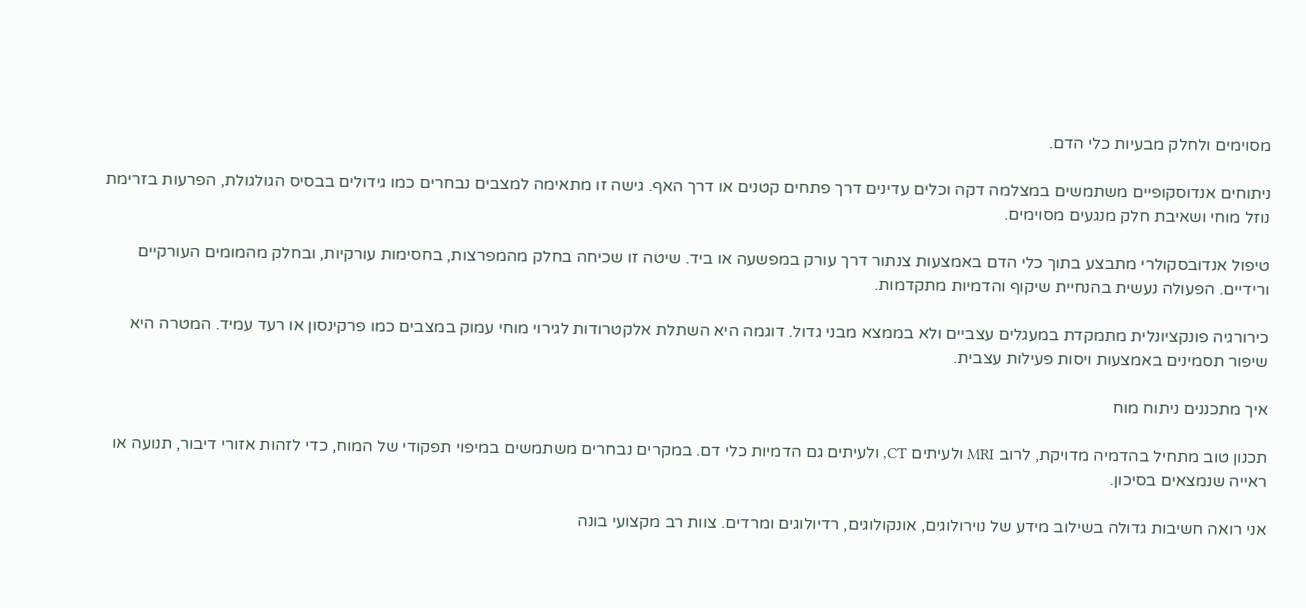מסוימים ולחלק מבעיות כלי הדם.

ניתוחים אנדוסקופיים משתמשים במצלמה דקה וכלים עדינים דרך פתחים קטנים או דרך האף. גישה זו מתאימה למצבים נבחרים כמו גידולים בבסיס הגולגולת, הפרעות בזרימת נוזל מוחי ושאיבת חלק מנגעים מסוימים.

טיפול אנדובסקולרי מתבצע בתוך כלי הדם באמצעות צנתור דרך עורק במפשעה או ביד. שיטה זו שכיחה בחלק מהמפרצות, בחסימות עורקיות, ובחלק מהמומים העורקיים ורידיים. הפעולה נעשית בהנחיית שיקוף והדמיות מתקדמות.

כירורגיה פונקציונלית מתמקדת במעגלים עצביים ולא בממצא מבני גדול. דוגמה היא השתלת אלקטרודות לגירוי מוחי עמוק במצבים כמו פרקינסון או רעד עמיד. המטרה היא שיפור תסמינים באמצעות ויסות פעילות עצבית.

איך מתכננים ניתוח מוח

תכנון טוב מתחיל בהדמיה מדויקת, לרוב MRI ולעיתים CT, ולעיתים גם הדמיות כלי דם. במקרים נבחרים משתמשים במיפוי תפקודי של המוח, כדי לזהות אזורי דיבור, תנועה או ראייה שנמצאים בסיכון.

אני רואה חשיבות גדולה בשילוב מידע של נוירולוגים, אונקולוגים, רדיולוגים ומרדים. צוות רב מקצועי בונה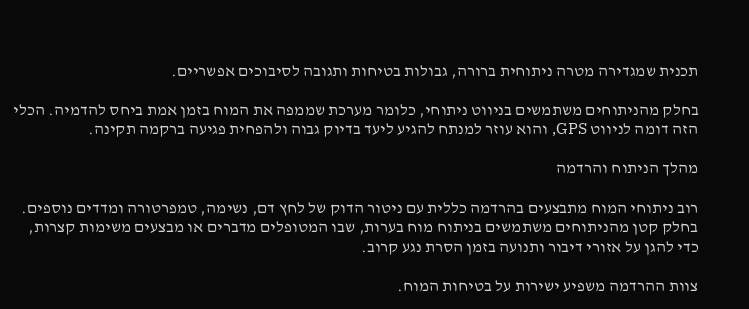תכנית שמגדירה מטרה ניתוחית ברורה, גבולות בטיחות ותגובה לסיבוכים אפשריים.

בחלק מהניתוחים משתמשים בניווט ניתוחי, כלומר מערכת שממפה את המוח בזמן אמת ביחס להדמיה. הכלי הזה דומה לניווט GPS, והוא עוזר למנתח להגיע ליעד בדיוק גבוה ולהפחית פגיעה ברקמה תקינה.

מהלך הניתוח והרדמה

רוב ניתוחי המוח מתבצעים בהרדמה כללית עם ניטור הדוק של לחץ דם, נשימה, טמפרטורה ומדדים נוספים. בחלק קטן מהניתוחים משתמשים בניתוח מוח בערות, שבו המטופלים מדברים או מבצעים משימות קצרות, כדי להגן על אזורי דיבור ותנועה בזמן הסרת נגע קרוב.

צוות ההרדמה משפיע ישירות על בטיחות המוח.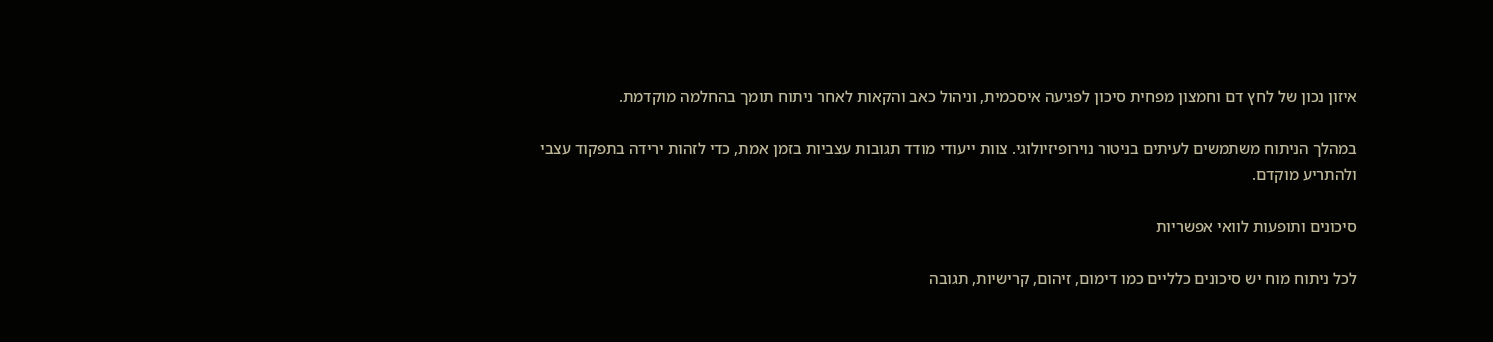איזון נכון של לחץ דם וחמצון מפחית סיכון לפגיעה איסכמית, וניהול כאב והקאות לאחר ניתוח תומך בהחלמה מוקדמת.

במהלך הניתוח משתמשים לעיתים בניטור נוירופיזיולוגי. צוות ייעודי מודד תגובות עצביות בזמן אמת, כדי לזהות ירידה בתפקוד עצבי ולהתריע מוקדם.

סיכונים ותופעות לוואי אפשריות

לכל ניתוח מוח יש סיכונים כלליים כמו דימום, זיהום, קרישיות, תגובה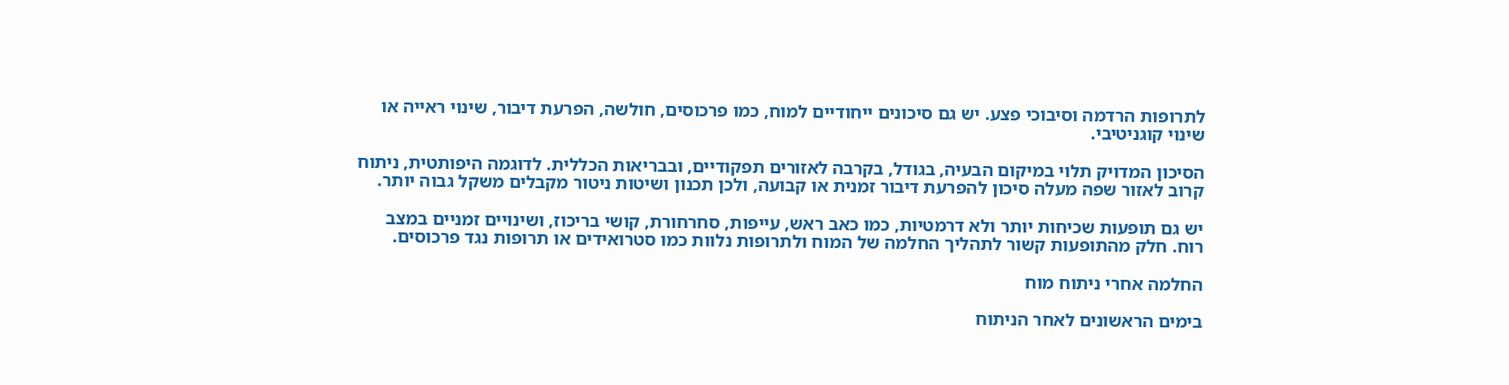לתרופות הרדמה וסיבוכי פצע. יש גם סיכונים ייחודיים למוח, כמו פרכוסים, חולשה, הפרעת דיבור, שינוי ראייה או שינוי קוגניטיבי.

הסיכון המדויק תלוי במיקום הבעיה, בגודל, בקרבה לאזורים תפקודיים, ובבריאות הכללית. לדוגמה היפותטית, ניתוח קרוב לאזור שפה מעלה סיכון להפרעת דיבור זמנית או קבועה, ולכן תכנון ושיטות ניטור מקבלים משקל גבוה יותר.

יש גם תופעות שכיחות יותר ולא דרמטיות, כמו כאב ראש, עייפות, סחרחורת, קושי בריכוז, ושינויים זמניים במצב רוח. חלק מהתופעות קשור לתהליך החלמה של המוח ולתרופות נלוות כמו סטרואידים או תרופות נגד פרכוסים.

החלמה אחרי ניתוח מוח

בימים הראשונים לאחר הניתוח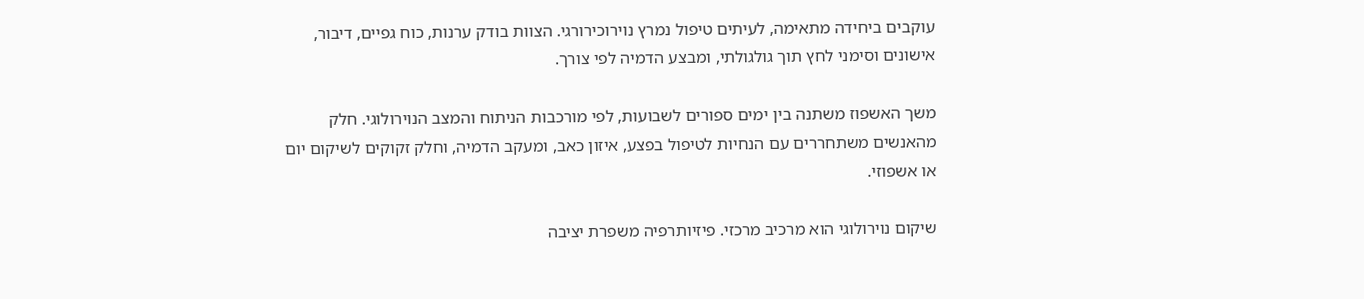עוקבים ביחידה מתאימה, לעיתים טיפול נמרץ נוירוכירורגי. הצוות בודק ערנות, כוח גפיים, דיבור, אישונים וסימני לחץ תוך גולגולתי, ומבצע הדמיה לפי צורך.

משך האשפוז משתנה בין ימים ספורים לשבועות, לפי מורכבות הניתוח והמצב הנוירולוגי. חלק מהאנשים משתחררים עם הנחיות לטיפול בפצע, איזון כאב, ומעקב הדמיה, וחלק זקוקים לשיקום יום או אשפוזי.

שיקום נוירולוגי הוא מרכיב מרכזי. פיזיותרפיה משפרת יציבה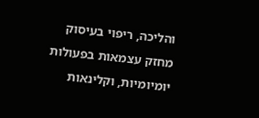והליכה, ריפוי בעיסוק מחזק עצמאות בפעולות יומיומיות, וקלינאות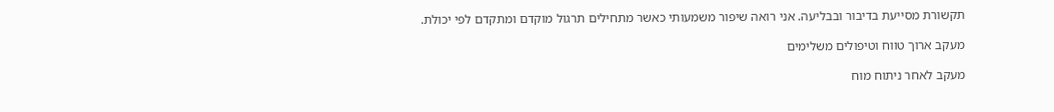תקשורת מסייעת בדיבור ובבליעה. אני רואה שיפור משמעותי כאשר מתחילים תרגול מוקדם ומתקדם לפי יכולת.

מעקב ארוך טווח וטיפולים משלימים

מעקב לאחר ניתוח מוח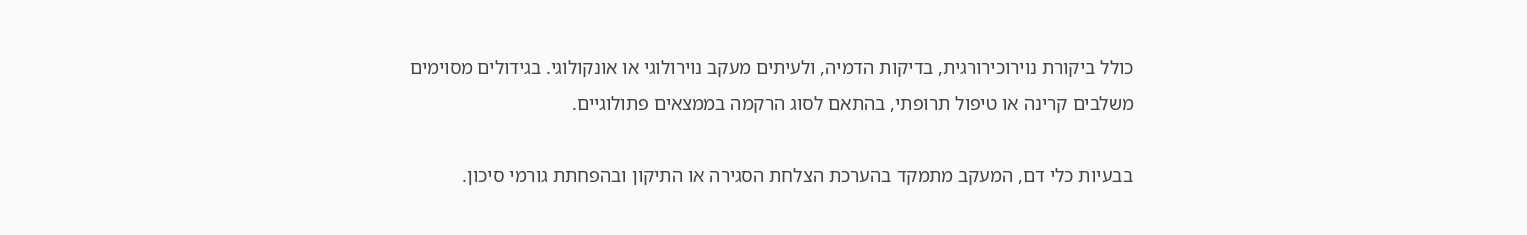כולל ביקורת נוירוכירורגית, בדיקות הדמיה, ולעיתים מעקב נוירולוגי או אונקולוגי. בגידולים מסוימים משלבים קרינה או טיפול תרופתי, בהתאם לסוג הרקמה בממצאים פתולוגיים.

בבעיות כלי דם, המעקב מתמקד בהערכת הצלחת הסגירה או התיקון ובהפחתת גורמי סיכון.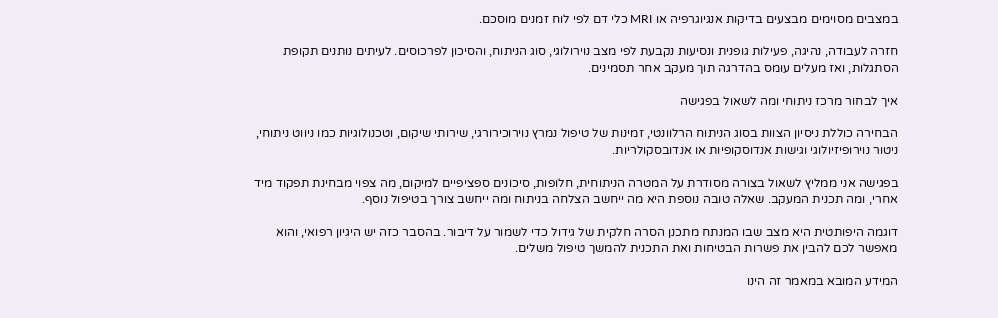במצבים מסוימים מבצעים בדיקות אנגיוגרפיה או MRI כלי דם לפי לוח זמנים מוסכם.

חזרה לעבודה, נהיגה, פעילות גופנית ונסיעות נקבעת לפי מצב נוירולוגי, סוג הניתוח, והסיכון לפרכוסים. לעיתים נותנים תקופת הסתגלות, ואז מעלים עומס בהדרגה תוך מעקב אחר תסמינים.

איך לבחור מרכז ניתוחי ומה לשאול בפגישה

הבחירה כוללת ניסיון הצוות בסוג הניתוח הרלוונטי, זמינות של טיפול נמרץ נוירוכירורגי, שירותי שיקום, וטכנולוגיות כמו ניווט ניתוחי, ניטור נוירופיזיולוגי וגישות אנדוסקופיות או אנדובסקולריות.

בפגישה אני ממליץ לשאול בצורה מסודרת על המטרה הניתוחית, חלופות, סיכונים ספציפיים למיקום, מה צפוי מבחינת תפקוד מיד אחרי, ומה תכנית המעקב. שאלה טובה נוספת היא מה ייחשב הצלחה בניתוח ומה ייחשב צורך בטיפול נוסף.

דוגמה היפותטית היא מצב שבו המנתח מתכנן הסרה חלקית של גידול כדי לשמור על דיבור. בהסבר כזה יש היגיון רפואי, והוא מאפשר לכם להבין את פשרות הבטיחות ואת התכנית להמשך טיפול משלים.

המידע המובא במאמר זה הינו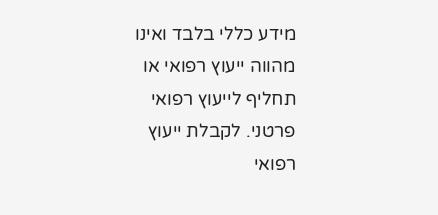מידע כללי בלבד ואינו מהווה ייעוץ רפואי או תחליף לייעוץ רפואי פרטני. לקבלת ייעוץ רפואי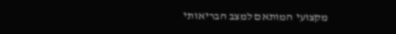מקצועי המותאם למצב הבריאותי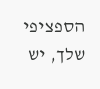הספציפי שלך, יש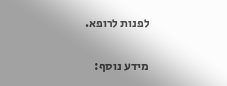לפנות לרופא.

מידע נוסף: